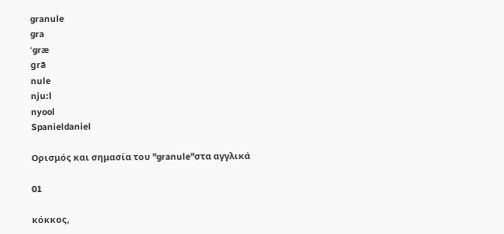granule
gra
ˈgræ
grā
nule
nju:l
nyool
Spanieldaniel

Ορισμός και σημασία του "granule"στα αγγλικά

01

κόκκος,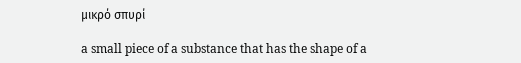μικρό σπυρί

a small piece of a substance that has the shape of a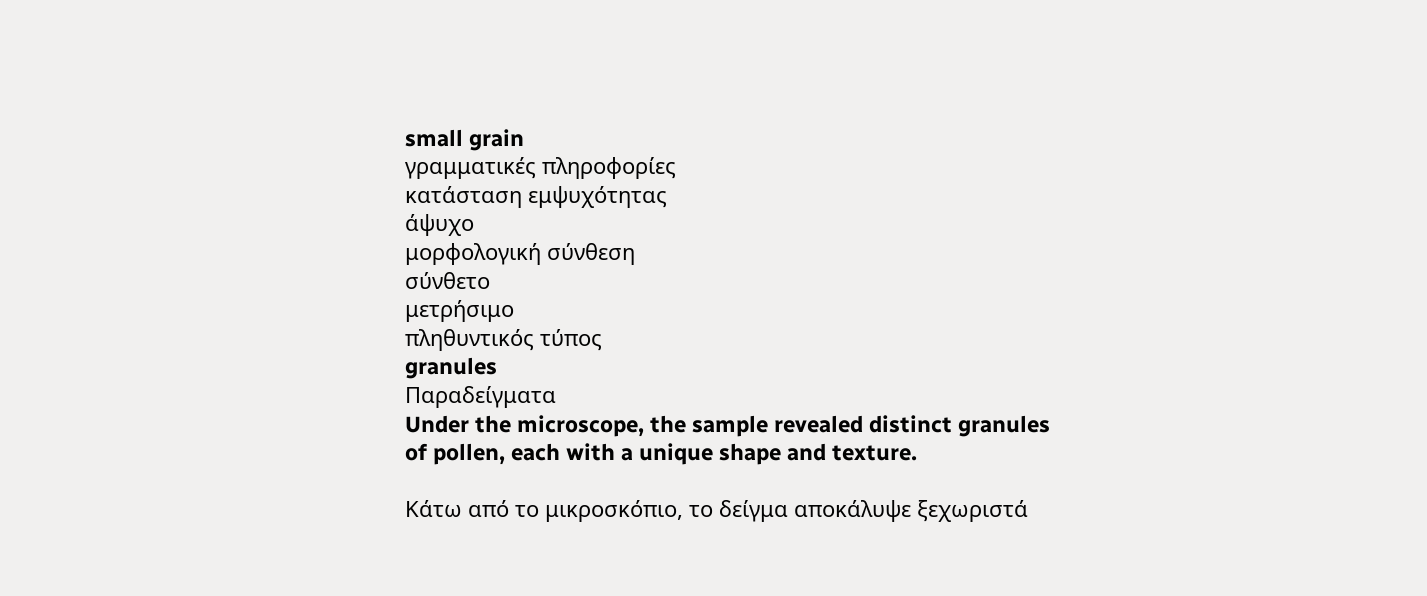small grain
γραμματικές πληροφορίες
κατάσταση εμψυχότητας
άψυχο
μορφολογική σύνθεση
σύνθετο
μετρήσιμο
πληθυντικός τύπος
granules
Παραδείγματα
Under the microscope, the sample revealed distinct granules of pollen, each with a unique shape and texture.

Κάτω από το μικροσκόπιο, το δείγμα αποκάλυψε ξεχωριστά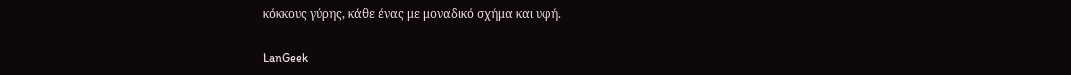κόκκους γύρης, κάθε ένας με μοναδικό σχήμα και υφή.

LanGeek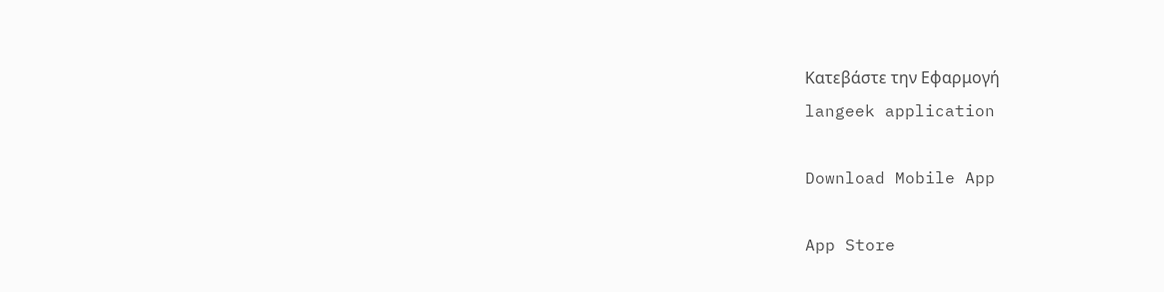Κατεβάστε την Εφαρμογή
langeek application

Download Mobile App

App Store